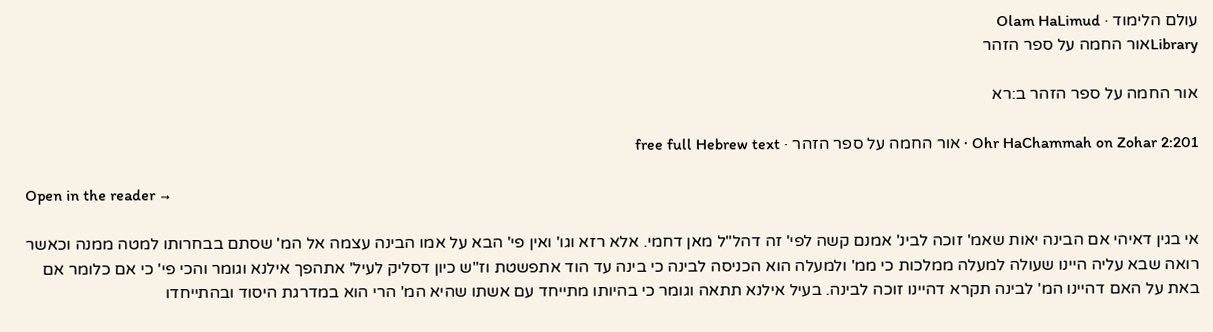עולם הלימוד · Olam HaLimud
Libraryאור החמה על ספר הזהר

אור החמה על ספר הזהר ב:רא

Ohr HaChammah on Zohar 2:201 · אור החמה על ספר הזהר · free full Hebrew text

Open in the reader →

אי בגין דאיהי אם הבינה יאות שאמ' זוכה לבינ' אמנם קשה לפי' זה דהל"ל מאן דחמי. אלא רזא וגו' ואין פי' הבא על אמו הבינה עצמה אל המ' שסתם בבחרותו למטה ממנה וכאשר רואה שבא עליה היינו שעולה למעלה ממלכות כי ממ' ולמעלה הוא הכניסה לבינה כי בינה עד הוד אתפשטת וז"ש כיון דסליק לעיל' אתהפך אילנא וגומר והכי פי' כי אם כלומר אם באת על האם דהיינו המ' לבינה תקרא דהיינו זוכה לבינה. בעיל אילנא תתאה וגומר כי בהיותו מתייחד עם אשתו שהיא המ' הרי הוא במדרגת היסוד ובהתייחדו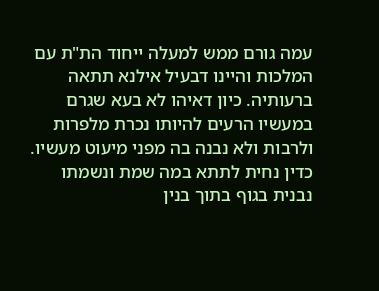עמה גורם ממש למעלה ייחוד הת"ת עם המלכות והיינו דבעיל אילנא תתאה ברעותיה. כיון דאיהו לא בעא שגרם במעשיו הרעים להיותו נכרת מלפרות ולרבות ולא נבנה בה מפני מיעוט מעשיו. כדין נחית לתתא במה שמת ונשמתו נבנית בגוף בתוך בנין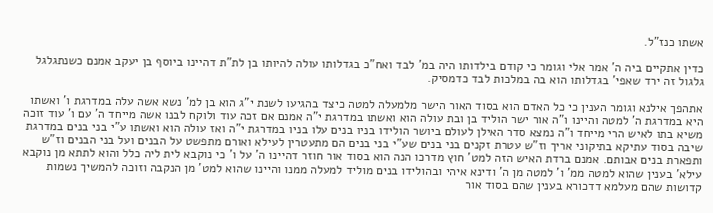אשתו כנז"ל.

כדין אתקיים ביה ה' אמר אלי וגומר כי קודם בילדותו היה במ' לבד ואח"כ בגדלותו עולה להיותו בן לת"ת דהיינו ביוסף בן יעקב אמנם כשנתגלגל גלגול זה ירד שאפי' בגדלותו הוא בה במלכות לבד כדמסיק.

אתהפך אילנא וגומר הענין כי כל האדם הוא בסוד האור הישר מלמעלה למטה כיצד בהגיעו לשנת י"ג הוא בן למ' נשא אשה עלה במדרגת ו' ואשתו היא במדרגת ה' למטה והיינו ו"ה אור ישר הוליד בן ובת עולה הוא ואשתו במדרגת י"ה אמנם אם זכה עוד ולוקח לבנו אשה מייחד ה' עם ו' עוד זוכה משיא בתו לאיש הרי מייחד ו"ה נמצא סדר האילן לעולם ביושר הולידו בניו בנים עלו בניו במדרגת י"ה ואז עולה הוא ואשתו ע"י בני בנים במדרגת שיבה בסוד עתיקא בתיקוני אריך וז"ש עטרת זקנים בני בנים שע"י בני בנים הם מתעטרין לעילא ואורם מתפשט על הבנים ועל בני הבנים וז"ש ותפארת בנים אבותם. אמנם ברדת האיש הזה למט' חוץ מדרכו הנה הוא בסוד אור חוזר דהיינו ה' על ו' כי נוקבא לית ליה כלל והוא לתתא מן נוקבא עילא' בענין שהוא למטה ממ' ו' למטה מן ה' ודינא איהי ובהולידו בנים מוליד למעלה ממנו והיינו שהוא למט' מן הנקבה וזוכה להמשיך נשמות קדושות שהם מעלמא דדכורא בענין שהם בסוד אור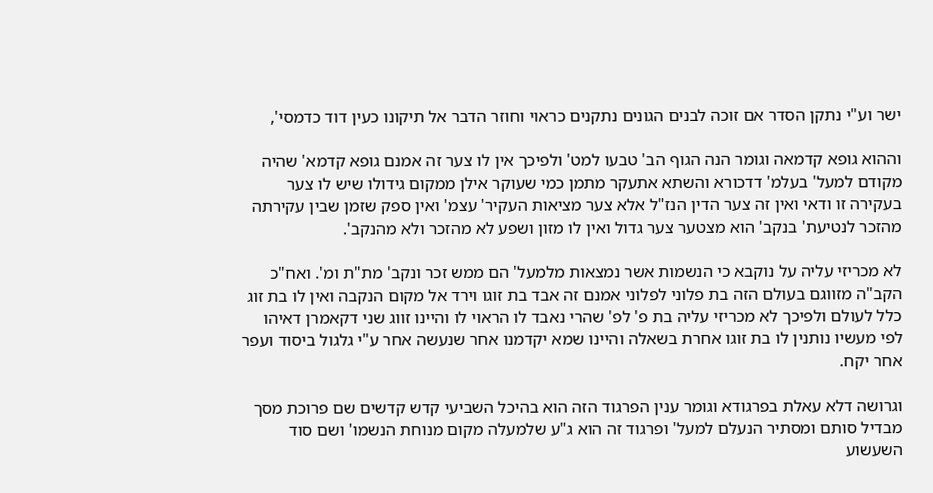ישר וע"י נתקן הסדר אם זוכה לבנים הגונים נתקנים כראוי וחוזר הדבר אל תיקונו כעין דוד כדמסי',

וההוא גופא קדמאה וגומר הנה הגוף הב' טבעו למט' ולפיכך אין לו צער זה אמנם גופא קדמא' שהיה מקודם למעל' בעלמ' דדכורא והשתא אתעקר מתמן כמי שעוקר אילן ממקום גידולו שיש לו צער בעקירה זו ודאי ואין זה צער הדין הנז"ל אלא צער מציאות העקיר' עצמ' ואין ספק שזמן שבין עקירתה מהזכר לנטיעת' בנקב' הוא מצטער צער גדול ואין לו מזון ושפע לא מהזכר ולא מהנקב'.

לא מכריזי עליה על נוקבא כי הנשמות אשר נמצאות מלמעל' הם ממש זכר ונקב' מת"ת ומ'. ואח"כ הקב"ה מזווגם בעולם הזה בת פלוני לפלוני אמנם זה אבד בת זוגו וירד אל מקום הנקבה ואין לו בת זוג כלל לעולם ולפיכך לא מכריזי עליה בת פ' לפ' שהרי נאבד לו הראוי לו והיינו זווג שני דקאמרן דאיהו לפי מעשיו נותנין לו בת זוגו אחרת בשאלה והיינו שמא יקדמנו אחר שנעשה אחר ע"י גלגול ביסוד ועפר אחר יקח.

וגרושה דלא עאלת בפרגודא וגומר ענין הפרגוד הזה הוא בהיכל השביעי קדש קדשים שם פרוכת מסך מבדיל סותם ומסתיר הנעלם למעל' ופרגוד זה הוא ג"ע שלמעלה מקום מנוחת הנשמו' ושם סוד השעשוע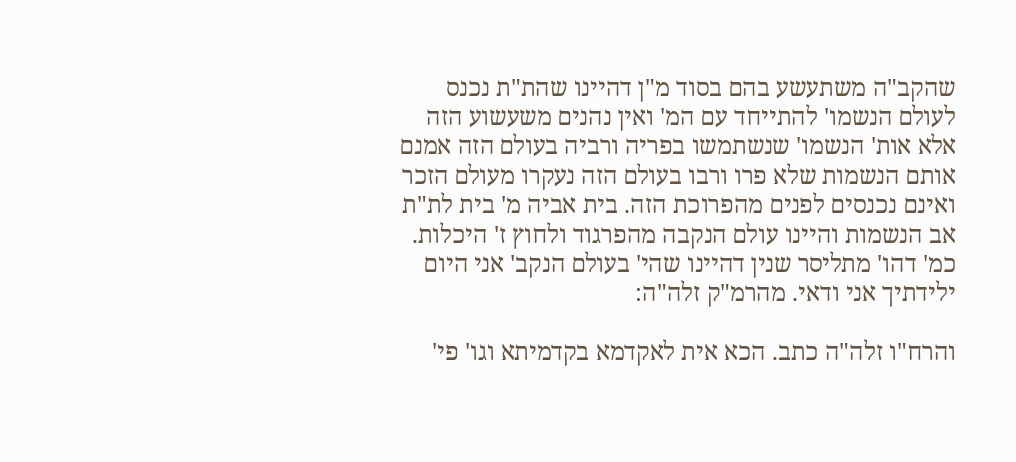שהקב"ה משתעשע בהם בסוד מ"ן דהיינו שהת"ת נכנס לעולם הנשמו' להתייחד עם המ' ואין נהנים משעשוע הזה אלא אות' הנשמו' שנשתמשו בפריה ורביה בעולם הזה אמנם אותם הנשמות שלא פרו ורבו בעולם הזה נעקרו מעולם הזכר ואינם נכנסים לפנים מהפרוכת הזה. בית אביה מ' בית לת"ת אב הנשמות והיינו עולם הנקבה מהפרגוד ולחוץ ז' היכלות. כמ' דהו' מתליסר שנין דהיינו שהי' בעולם הנקב' אני היום ילידתיך אני ודאי. מהרמ"ק זלה"ה:

והרח"ו זלה"ה כתב. הכא אית לאקדמא בקדמיתא וגו' פי'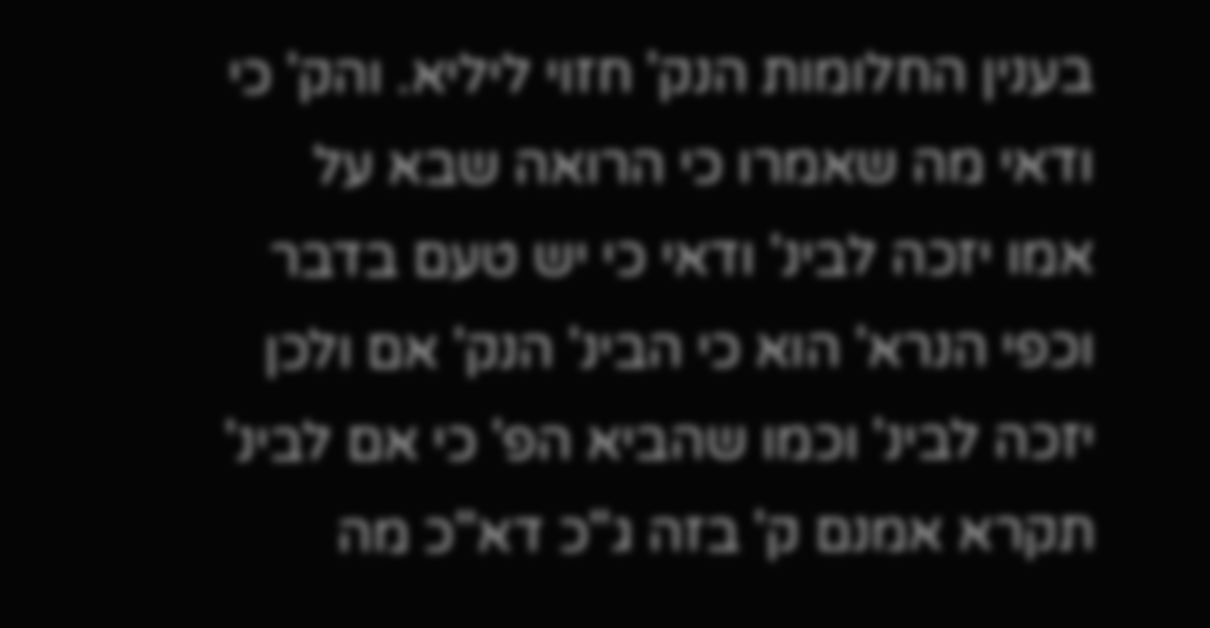בענין החלומות הנק' חזוי ליליא. והק' כי ודאי מה שאמרו כי הרואה שבא על אמו יזכה לבינ' ודאי כי יש טעם בדבר וכפי הנרא' הוא כי הבינ' הנק' אם ולכן יזכה לבינ' וכמו שהביא הפ' כי אם לבינ' תקרא אמנם ק' בזה ג"כ דא"כ מה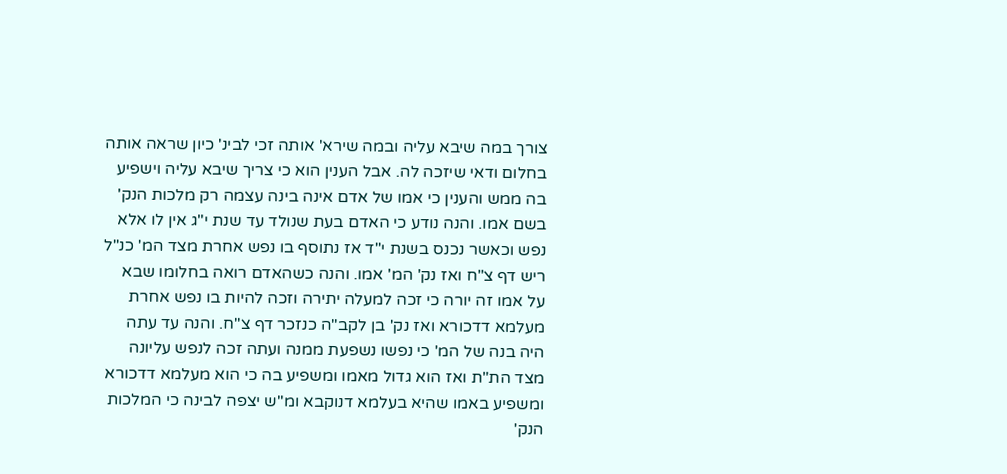צורך במה שיבא עליה ובמה שירא' אותה זכי לבינ' כיון שראה אותה בחלום ודאי שיזכה לה. אבל הענין הוא כי צריך שיבא עליה וישפיע בה ממש והענין כי אמו של אדם אינה בינה עצמה רק מלכות הנק' בשם אמו. והנה נודע כי האדם בעת שנולד עד שנת י"ג אין לו אלא נפש וכאשר נכנס בשנת י"ד אז נתוסף בו נפש אחרת מצד המ' כנ"ל ריש דף צ"ח ואז נק' המ' אמו. והנה כשהאדם רואה בחלומו שבא על אמו זה יורה כי זכה למעלה יתירה וזכה להיות בו נפש אחרת מעלמא דדכורא ואז נק' בן לקב"ה כנזכר דף צ"ח. והנה עד עתה היה בנה של המ' כי נפשו נשפעת ממנה ועתה זכה לנפש עליונה מצד הת"ת ואז הוא גדול מאמו ומשפיע בה כי הוא מעלמא דדכורא ומשפיע באמו שהיא בעלמא דנוקבא ומ"ש יצפה לבינה כי המלכות הנק'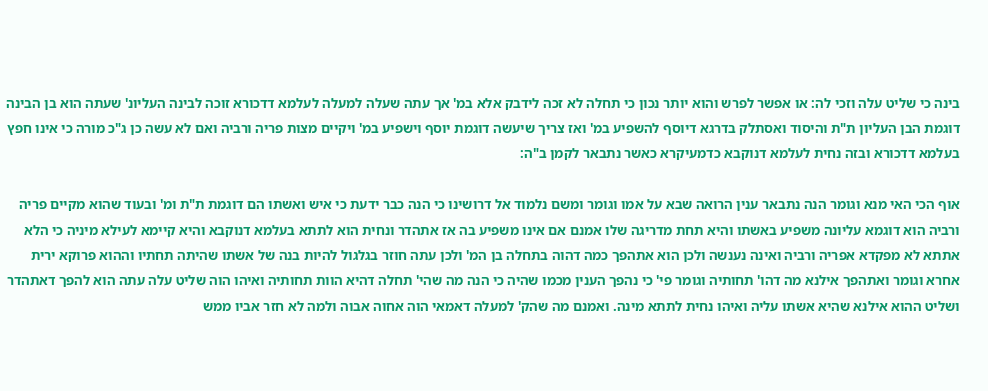בינה כי שליט עלה וזכי לה: או אפשר לפרש והוא יותר נכון כי תחלה לא זכה לידבק אלא במ' אך עתה שעלה למעלה לעלמא דדכורא זוכה לבינה העליונ' שעתה הוא בן הבינה דוגמת הבן העליון ת"ת והיסוד ואסתלק בדרגא דיוסף להשפיע במ' ואז צריך שיעשה דוגמת יוסף וישפיע במ' ויקיים מצות פריה ורביה ואם לא עשה כן ג"כ מורה כי אינו חפץ בעלמא דדכורא ובזה נחית לעלמא דנוקבא כדמעיקרא כאשר נתבאר לקמן ב"ה:

אוף הכי האי מנא וגומר הנה נתבאר ענין הרואה שבא על אמו וגומר ומשם נלמוד אל דרושינו כי הנה כבר ידעת כי איש ואשתו הם דוגמת ת"ת ומ' ובעוד שהוא מקיים פריה ורביה הוא דוגמא עליונה משפיע באשתו והיא תחת מדריגה שלו אמנם אם אינו משפיע בה אז אתהדר ונחית הוא לתתא בעלמא דנוקבא והיא קיימא לעילא מיניה כי הלא אתתא לא מפקדא אפריה ורביה ואינה נענשה ולכן הוא אתהפך כמה דהוה בתחלה בן המ' ולכן עתה חוזר בגלגול להיות בנה של אשתו שהיתה תחתיו וההוא פרוקא ירית אחרא וגומר ואתהפך אילנא מה דהו' תחותיה וגומר פי' כי נהפך הענין מכמו שהיה כי הנה מה שהי' תחלה דהיא הוות תחותיה ואיהו הוה שליט עלה עתה הוא להפך דאתהדר ושליט ההוא אילנא שהיא אשתו עליה ואיהו נחית לתתא מינה. ואמנם מה שהק' למעלה דאמאי הוה אחוה אבוה ולמה לא חזר אביו ממש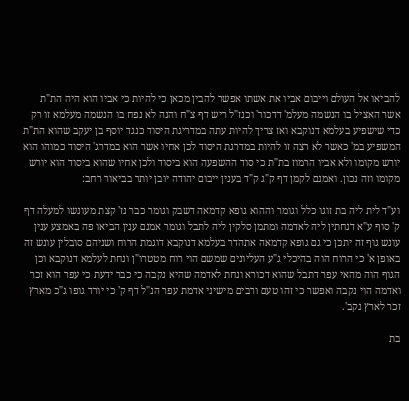להביאו אל העולם וייבום אביו את אשתו אפשר להבין מכאן כי להיות כי אביו הוא היה הת"ת אשר האציל בו הנשמה מעלמ' דדכור' וכנז"ל ריש דף צ"ח והנה לא נפח בו הנשמה מעלמא זו רק כדי שישפיע בעלמא דנוקבא ואז צריך להיות עתה במדריגת היסוד כנגד יוסף בן יעקב שהוא הת"ת המשפיע במ' כאשר לא רצה זו להיות במדרגת היסוד לכן אחיו אשר הוא במדרג' היסוד כמוהו הוא יורש מקומו ולא אביו הרמוז בת"ת כי סוד ההשפעה הוא ביסוד ולכן אחיו שהוא ביסוד הוא יורש מקומו וזה נכון. ואמנם לקמן דף ק"ג ק"ד בענין ייבום יהודה יובן יותר בביאור רחב:

וע"ד לית ליה בת זוגו כלל וגומר וההוא גופא קדמאה דשבק וגומר כבר נז' קצת מעונשו למעלה דף ק' סוף ע"א דנחתין ליה לאדמה ומתמן סלקין ליה לתבל וגומר אמנם ענין הביאו פה באמצע ענין עונש גוף זה יתכן כי גם גופא קדמאה אתהדר בעלמא דנוקבא דוגמת הרוח ושניהם סובלין עונש זה באופן א' כי הרוח הוה בהיכלי ג"ע העליונים שמשם הוי רוח מטטרו"ן ונחת לעלמא דנוקבא וכן הגוף הוה מהאי עפר דתבל שהוא דכורא ונחת לאדמה שהיא נקבה כי כבר ידעת כי עפר הוא זכר ואדמה הוי נקבה ואפשר כי זהו טעם ורבים מישיני אדמת עפר הנ"ל דף ק' כי יורד גופו ג"כ מארץ זכר לארץ נקב'.

בת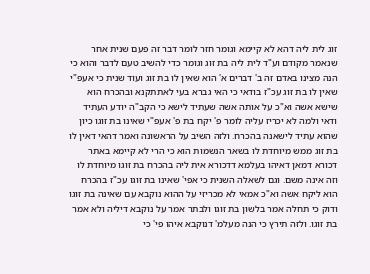זוג לית ליה דהא לא קיימא וגומר חזר לומר דבר זה פעם שנית אחר שנאמר מקודם וע"ד לית ליה בת זוג וגומר כדי להשיב טעם לדבר והוא כי הנה מצינו באדם זה ב' דברים א' הוא שאין לו בת זוג ועוד שנית כי אעפ"י שאין לו בת זוג עכ"ז בודאי כי האי גברא בעי לאתתקנא ובהכרח הוא שישא אשה וא"כ על אותה אשה שעתיד לישא כי הקב"ה יודע העתיד ודאי ולמה לא יכריז עליה לומר פ' יקח בת פ' אעפ"י שאינו בת זוגו כיון שהוא עתיד לישאנה בהכרח. ולזה השיב על הראשונה ואמר דהאי דאין לו בת זוג ממש מיוחדת לו בשאר הנשמות הוא כי הרי לא קיימא באתר דכורא דמאן דאיהו בעלמא דדכורא אית ליה בהכרח בת זוגו מיוחדת לו וזה אינה משם. וגם לשאלה השנית כי אפי' שאינו בת זוגו עכ"ז בהכרח הוא ליקח אשה וא"כ אמאי לא מכריזי על ההוא נוקבא עם שאינה בת זוגו ודוק כי תחלה אמר בלשון בת זוגו ולבתר אמר על נוקבא דיליה ולא אמר בת זוגו. ולזה תירץ כי הנה מעלמ' דנוקבא איהו פי' כי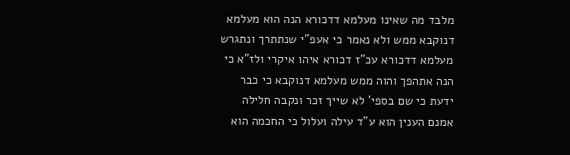מלבד מה שאינו מעלמא דדכורא הנה הוא מעלמא דנוקבא ממש ולא נאמר כי אעפ"י שנתתרך ונתגרש מעלמא דדכורא עכ"ז דכורא איהו איקרי ולז"א כי הנה אתהפך והוה ממש מעלמא דנוקבא כי כבר ידעת כי שם בספי' לא שייך זכר ונקבה חלילה אמנם הענין הוא ע"ד עילה ועלול כי החכמה הוא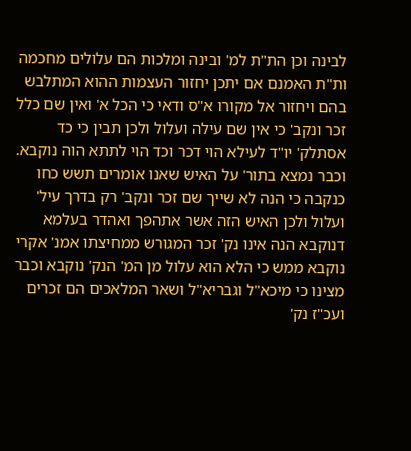לבינה וכן הת"ת למ' ובינה ומלכות הם עלולים מחכמה ות"ת האמנם אם יתכן יחזור העצמות ההוא המתלבש בהם ויחזור אל מקורו א"ס ודאי כי הכל א' ואין שם כלל זכר ונקב' כי אין שם עילה ועלול ולכן תבין כי כד אסתלק' יו"ד לעילא הוי דכר וכד הוי לתתא הוה נוקבא. וכבר נמצא בתור' על האיש שאנו אומרים תשש כחו כנקבה כי הנה לא שייך שם זכר ונקב' רק בדרך עיל' ועלול ולכן האיש הזה אשר אתהפך ואהדר בעלמא דנוקבא הנה אינו נק' זכר המגורש ממחיצתו אמנ' אקרי נוקבא ממש כי הלא הוא עלול מן המ' הנק' נוקבא וכבר מצינו כי מיכא"ל וגבריא"ל ושאר המלאכים הם זכרים ועכ"ז נק'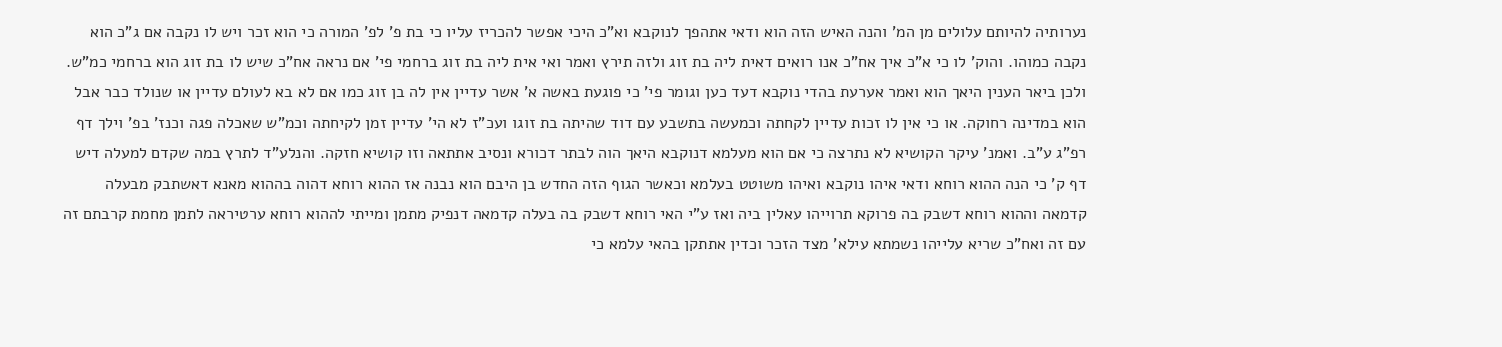נערותיה להיותם עלולים מן המ' והנה האיש הזה הוא ודאי אתהפך לנוקבא וא"כ היכי אפשר להכריז עליו כי בת פ' לפ' המורה כי הוא זכר ויש לו נקבה אם ג"כ הוא נקבה כמוהו. והוק' לו כי א"כ איך אח"כ אנו רואים דאית ליה בת זוג ולזה תירץ ואמר ואי אית ליה בת זוג ברחמי פי' אם נראה אח"כ שיש לו בת זוג הוא ברחמי כמ"ש. ולכן ביאר הענין היאך הוא ואמר אערעת בהדי נוקבא דעד כען וגומר פי' כי פוגעת באשה א' אשר עדיין אין לה בן זוג כמו אם לא בא לעולם עדיין או שנולד כבר אבל הוא במדינה רחוקה. או כי אין לו זכות עדיין לקחתה וכמעשה בתשבע עם דוד שהיתה בת זוגו ועכ"ז לא הי' עדיין זמן לקיחתה וכמ"ש שאכלה פגה וכנז' בפ' וילך דף רפ"ג ע"ב. ואמנ' עיקר הקושיא לא נתרצה כי אם הוא מעלמא דנוקבא היאך הוה לבתר דכורא ונסיב אתתאה וזו קושיא חזקה. והנלע"ד לתרץ במה שקדם למעלה דיש דף ק' כי הנה ההוא רוחא ודאי איהו נוקבא ואיהו משוטט בעלמא וכאשר הגוף הזה החדש בן היבם הוא נבנה אז ההוא רוחא דהוה בההוא מאנא דאשתבק מבעלה קדמאה וההוא רוחא דשבק בה פרוקא תרוייהו עאלין ביה ואז ע"י האי רוחא דשבק בה בעלה קדמאה דנפיק מתמן ומייתי לההוא רוחא ערטיראה לתמן מחמת קרבתם זה עם זה ואח"כ שריא עלייהו נשמתא עילא' מצד הזכר וכדין אתתקן בהאי עלמא כי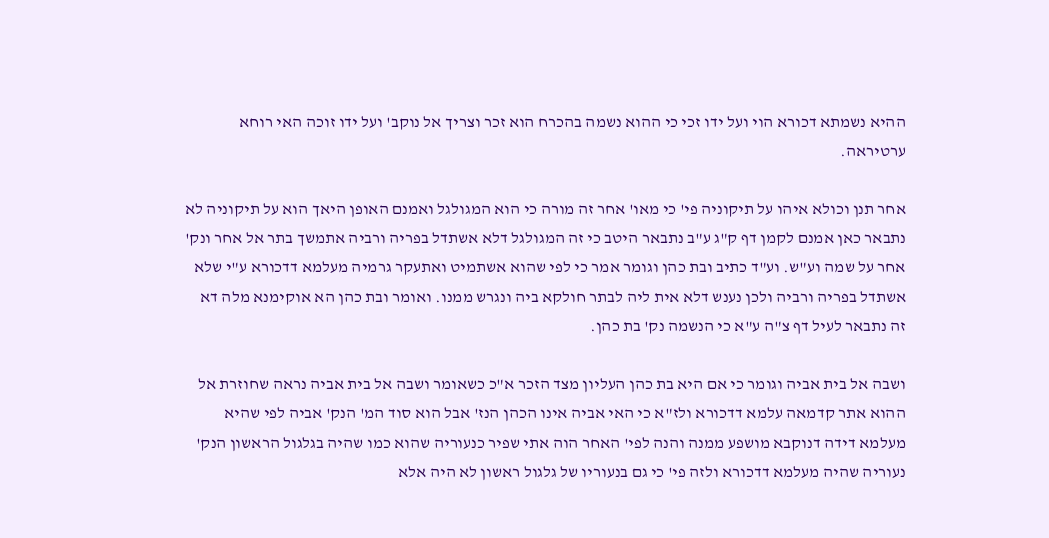ההיא נשמתא דכורא הוי ועל ידו זכי כי ההוא נשמה בהכרח הוא זכר וצריך אל נוקב' ועל ידו זוכה האי רוחא ערטיראה.

אחר תנן וכולא איהו על תיקוניה פי' כי מאו' אחר זה מורה כי הוא המגולגל ואמנם האופן היאך הוא על תיקוניה לא נתבאר כאן אמנם לקמן דף ק"ג ע"ב נתבאר היטב כי זה המגולגל דלא אשתדל בפריה ורביה אתמשך בתר אל אחר ונק' אחר על שמה וע"ש. וע"ד כתיב ובת כהן וגומר אמר כי לפי שהוא אשתמיט ואתעקר גרמיה מעלמא דדכורא ע"י שלא אשתדל בפריה ורביה ולכן נענש דלא אית ליה לבתר חולקא ביה ונגרש ממנו. ואומר ובת כהן הא אוקימנא מלה דא זה נתבאר לעיל דף צ"ה ע"א כי הנשמה נק' בת כהן.

ושבה אל בית אביה וגומר כי אם היא בת כהן העליון מצד הזכר א"כ כשאומר ושבה אל בית אביה נראה שחוזרת אל ההוא אתר קדמאה עלמא דדכורא ולז"א כי האי אביה אינו הכהן הנז' אבל הוא סוד המ' הנק' אביה לפי שהיא מעלמא דידה דנוקבא מושפע ממנה והנה לפי' האחר הוה אתי שפיר כנעוריה שהוא כמו שהיה בגלגול הראשון הנק' נעוריה שהיה מעלמא דדכורא ולזה פי' כי גם בנעוריו של גלגול ראשון לא היה אלא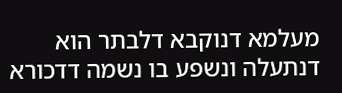מעלמא דנוקבא דלבתר הוא דנתעלה ונשפע בו נשמה דדכורא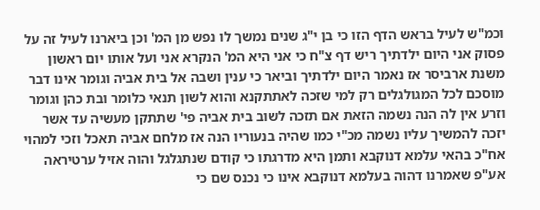וכמ"ש לעיל בראש הדף הזו כי בן י"ג שנים נמשך לו נפש מן המ' וכן ביארנו לעיל זה על פסוק אני היום ילדתיך ריש דף צ"ח כי אני היא המ' הנקרא אני ועל אותו יום ראשון משנת ארביסר אז נאמר היום ילדתיך וביאר כי ענין ושבה אל בית אביה וגומר אינו דבר מוסכם לכל המגולגלים רק למי שזכה לאתתקנא והוא לשון תנאי כלומר ובת כהן וגומר וזרע אין לה הנה נשמה הזאת אם תזכה לשוב בית אביה פי' שתתקן מעשיה עד אשר יזכה להמשיך עליו נשמה מכ"י כמו שהיה בנעוריו הנה אז מלחם אביה תאכל וזכי למהוי אח"כ בהאי עלמא דנוקבא ותמן היא מדרגתו כי קודם שנתגלגל והוה אזיל ערטיראה אע"פ שאמרנו דהוה בעלמא דנוקבא אינו כי נכנס שם כי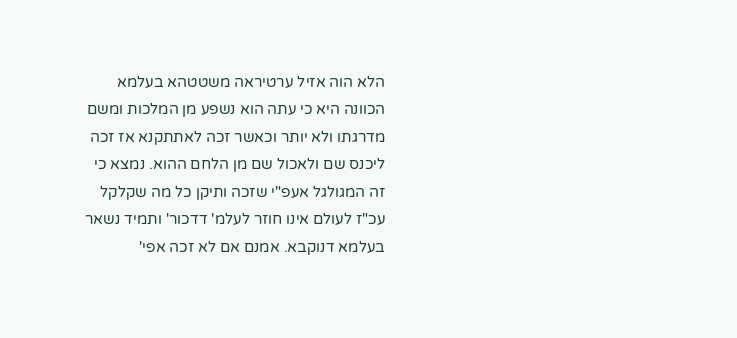הלא הוה אזיל ערטיראה משטטהא בעלמא הכוונה היא כי עתה הוא נשפע מן המלכות ומשם מדרגתו ולא יותר וכאשר זכה לאתתקנא אז זכה ליכנס שם ולאכול שם מן הלחם ההוא. נמצא כי זה המגולגל אעפ"י שזכה ותיקן כל מה שקלקל עכ"ז לעולם אינו חוזר לעלמ' דדכור' ותמיד נשאר בעלמא דנוקבא. אמנם אם לא זכה אפי'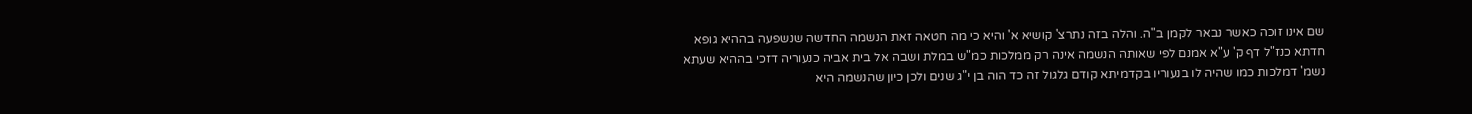שם אינו זוכה כאשר נבאר לקמן ב"ה. והלה בזה נתרצ' קושיא א' והיא כי מה חטאה זאת הנשמה החדשה שנשפעה בההיא גופא חדתא כנז"ל דף ק' ע"א אמנם לפי שאותה הנשמה אינה רק ממלכות כמ"ש במלת ושבה אל בית אביה כנעוריה דזכי בההיא שעתא נשמ' דמלכות כמו שהיה לו בנעוריו בקדמיתא קודם גלגול זה כד הוה בן י"ג שנים ולכן כיון שהנשמה היא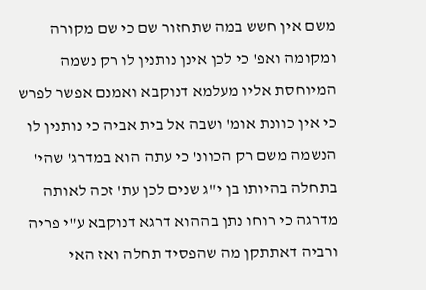משם אין חשש במה שתחזור שם כי שם מקורה ומקומה ואפ' כי לכן אינן נותנין לו רק נשמה המיוחסת אליו מעלמא דנוקבא ואמנם אפשר לפרש כי אין כוונת אומ' ושבה אל בית אביה כי נותנין לו הנשמה משם רק הכוונ' כי עתה הוא במדרג' שהי' בתחלה בהיותו בן י"ג שנים לכן עת' זכה לאותה מדרגה כי רוחו נתן בההוא דרגא דנוקבא ע"י פריה ורביה דאתתקן מה שהפסיד תחלה ואז האי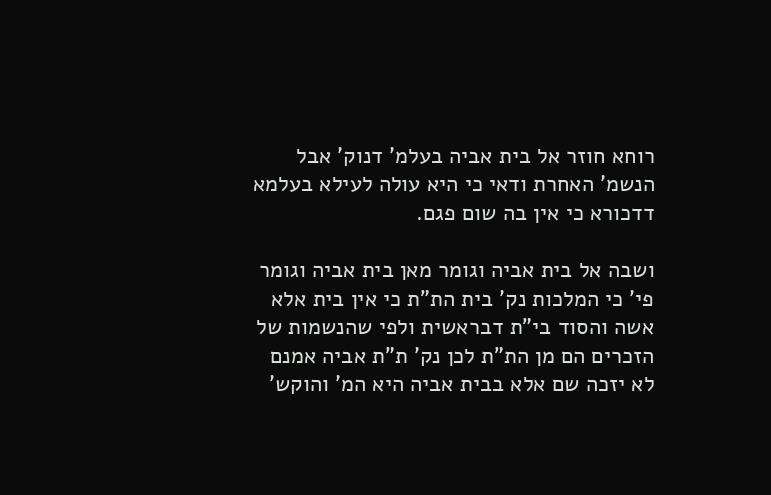רוחא חוזר אל בית אביה בעלמ' דנוק' אבל הנשמ' האחרת ודאי כי היא עולה לעילא בעלמא דדכורא כי אין בה שום פגם.

ושבה אל בית אביה וגומר מאן בית אביה וגומר פי' כי המלכות נק' בית הת"ת כי אין בית אלא אשה והסוד בי"ת דבראשית ולפי שהנשמות של הזכרים הם מן הת"ת לכן נק' ת"ת אביה אמנם לא יזכה שם אלא בבית אביה היא המ' והוקש'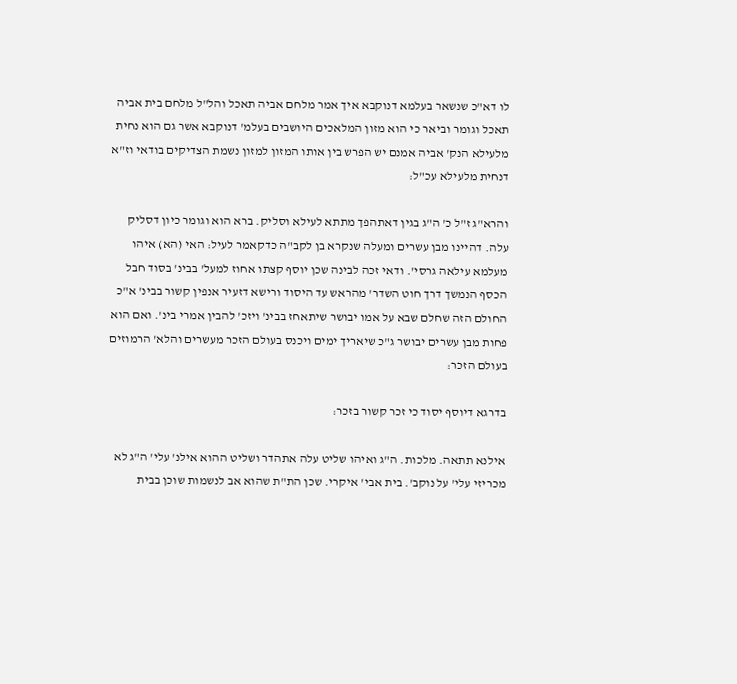לו דא"כ שנשאר בעלמא דנוקבא איך אמר מלחם אביה תאכל והל"ל מלחם בית אביה תאכל וגומר וביאר כי הוא מזון המלאכים היושבים בעלמ' דנוקבא אשר גם הוא נחית מלעילא הנק' אביה אמנם יש הפרש בין אותו המזון למזון נשמת הצדיקים בודאי וז"א דנחית מלעילא עכ"ל:

והרא"ג ז"ל כ' ה"ג בגין דאתהפך מתתא לעילא וסליק. ברא הוא וגומר כיון דסליק עלה. דהיינו מבן עשרים ומעלה שנקרא בן לקב"ה כדקאמר לעיל: האי (הא) איהו מעלמא עילאה גרסי'. ודאי זכה לבינה שכן יוסף קצתו אחוז למעל' בבינ' בסוד חבל הכסף הנמשך דרך חוט השדר' מהראש עד היסוד ורישא דזעיר אנפין קשור בבינ' א"כ החולם הזה שחלם שבא על אמו יבושר שיתאחז בבינ' ויזכ' להבין אמרי בינ'. ואם הוא פחות מבן עשרים יבושר ג"כ שיאריך ימים ויכנס בעולם הזכר מעשרים והלא' הרמוזים בעולם הזכר:

בדרגא דיוסף יסוד כי זכר קשור בזכר:

אילנא תתאה. מלכות. ה"ג ואיהו שליט עלה אתהדר ושליט ההוא אילנ' עלי' ה"ג לא מכריזי עלי' על נוקב'. בית אבי' איקרי. שכן הת"ת שהוא אב לנשמות שוכן בבית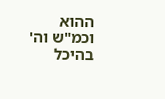ההוא וכמ"ש וה' בהיכל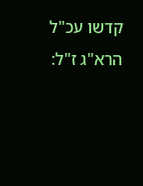קדשו עכ"ל הרא"ג ז"ל: